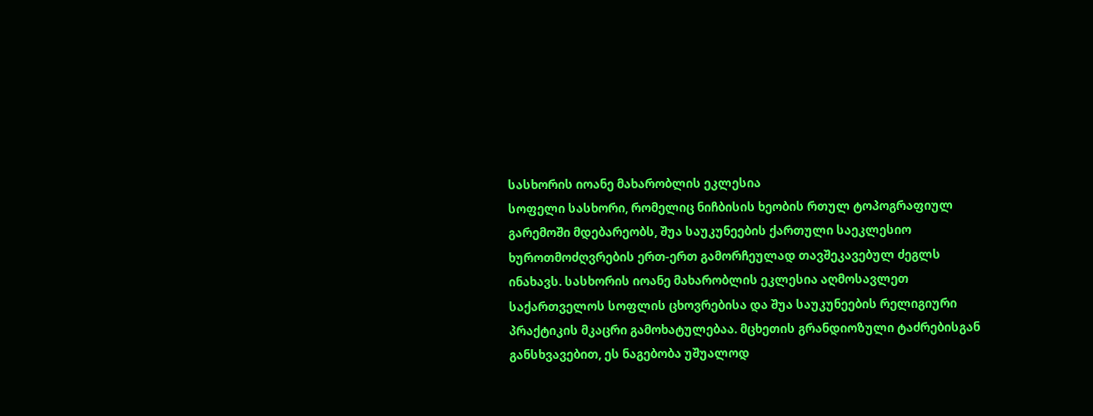სასხორის იოანე მახარობლის ეკლესია
სოფელი სასხორი, რომელიც ნიჩბისის ხეობის რთულ ტოპოგრაფიულ გარემოში მდებარეობს, შუა საუკუნეების ქართული საეკლესიო ხუროთმოძღვრების ერთ-ერთ გამორჩეულად თავშეკავებულ ძეგლს ინახავს. სასხორის იოანე მახარობლის ეკლესია აღმოსავლეთ საქართველოს სოფლის ცხოვრებისა და შუა საუკუნეების რელიგიური პრაქტიკის მკაცრი გამოხატულებაა. მცხეთის გრანდიოზული ტაძრებისგან განსხვავებით, ეს ნაგებობა უშუალოდ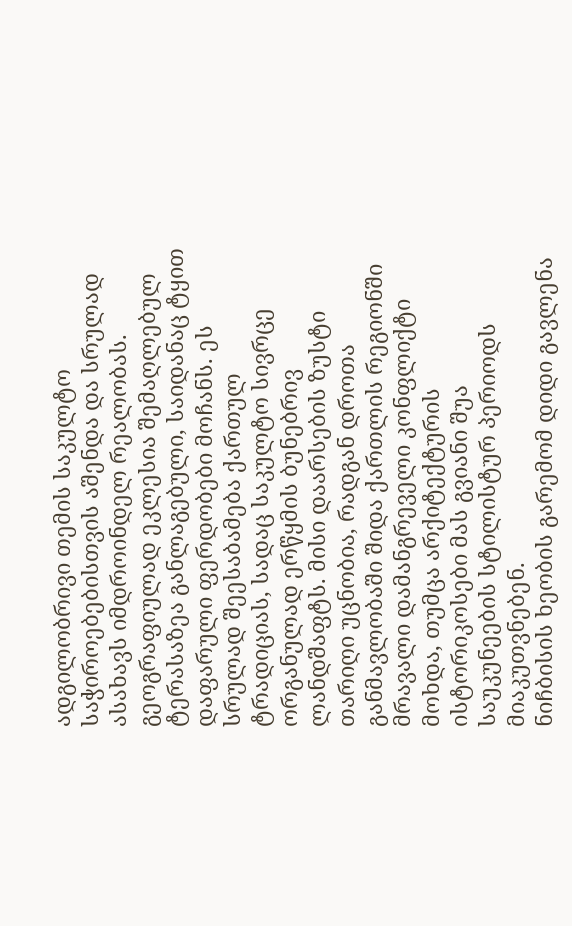ადგილობრივი თემის საკულტო საჭიროებებისთვის აშენდა და სრულად ასახავს იმდროინდელ რეალობას.
გეოგრაფიულად ეკლესია შემაღლებულ ტერასაზეა განლაგებული, საიდანაც ტყით დაფარული ფერდობები მოჩანს. ეს სრულად შეესაბამება ქართულ ტრადიციას, სადაც საკულტო სივრცე ორგანულად ერწყმის ბუნებრივ ლანდშაფტს. მისი დაარსების ზუსტი თარიღი უცნობია, რადგან დროთა განმავლობაში შიდა ქართლის რეგიონში მრავალი დამანგრეველი კონფლიქტი მოხდა, თუმცა არქიტექტურის ისტორიკოსები მას გვიანი შუა საუკუნეების სტილისტურ პერიოდს მიაკუთვნებენ.
ნიჩბისის ხეობის გარემომ დიდი გავლენა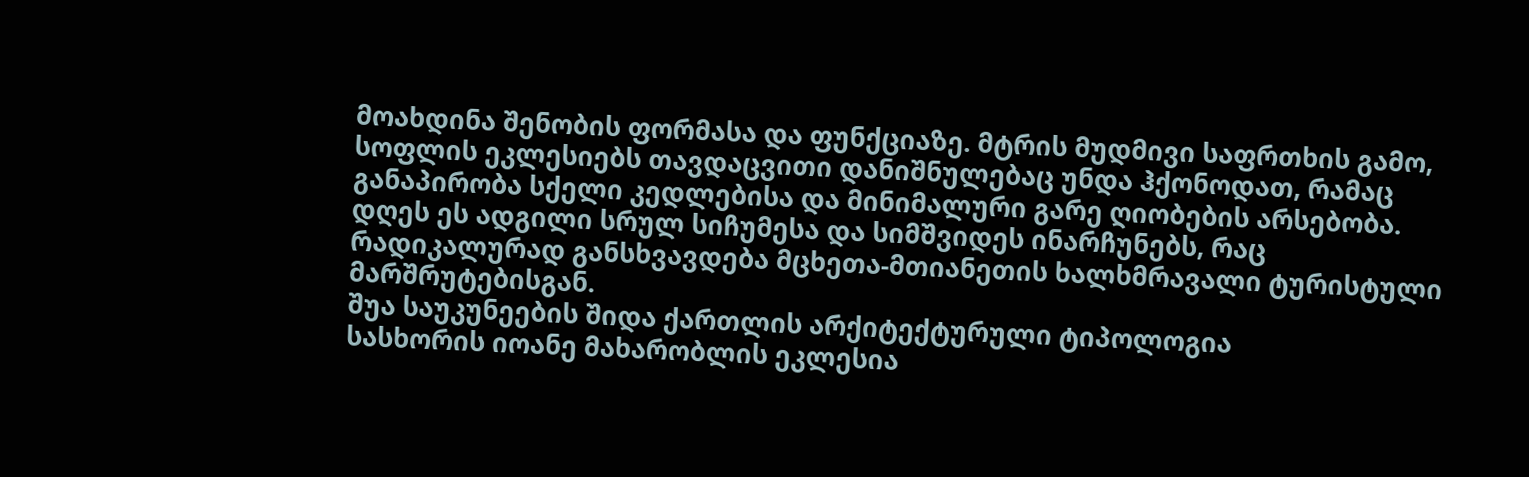მოახდინა შენობის ფორმასა და ფუნქციაზე. მტრის მუდმივი საფრთხის გამო, სოფლის ეკლესიებს თავდაცვითი დანიშნულებაც უნდა ჰქონოდათ, რამაც განაპირობა სქელი კედლებისა და მინიმალური გარე ღიობების არსებობა. დღეს ეს ადგილი სრულ სიჩუმესა და სიმშვიდეს ინარჩუნებს, რაც რადიკალურად განსხვავდება მცხეთა-მთიანეთის ხალხმრავალი ტურისტული მარშრუტებისგან.
შუა საუკუნეების შიდა ქართლის არქიტექტურული ტიპოლოგია
სასხორის იოანე მახარობლის ეკლესია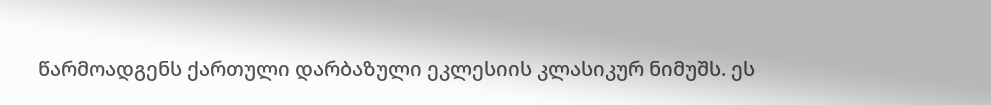წარმოადგენს ქართული დარბაზული ეკლესიის კლასიკურ ნიმუშს. ეს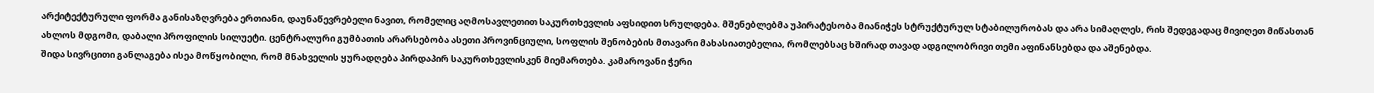არქიტექტურული ფორმა განისაზღვრება ერთიანი, დაუნაწევრებელი ნავით, რომელიც აღმოსავლეთით საკურთხევლის აფსიდით სრულდება. მშენებლებმა უპირატესობა მიანიჭეს სტრუქტურულ სტაბილურობას და არა სიმაღლეს, რის შედეგადაც მივიღეთ მიწასთან ახლოს მდგომი, დაბალი პროფილის სილუეტი. ცენტრალური გუმბათის არარსებობა ასეთი პროვინციული, სოფლის შენობების მთავარი მახასიათებელია, რომლებსაც ხშირად თავად ადგილობრივი თემი აფინანსებდა და აშენებდა.
შიდა სივრცითი განლაგება ისეა მოწყობილი, რომ მნახველის ყურადღება პირდაპირ საკურთხევლისკენ მიემართება. კამაროვანი ჭერი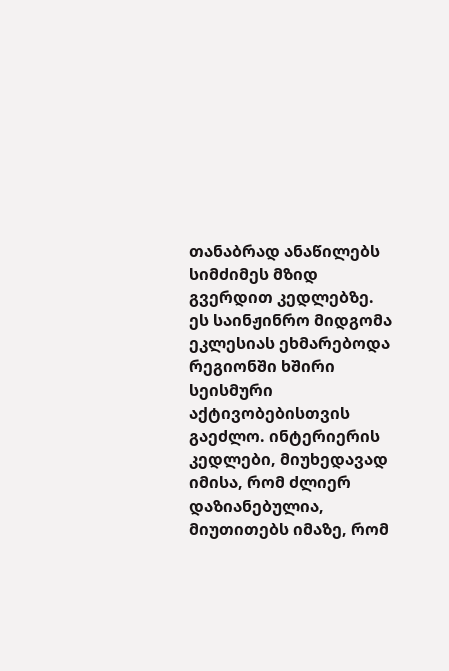თანაბრად ანაწილებს სიმძიმეს მზიდ გვერდით კედლებზე. ეს საინჟინრო მიდგომა ეკლესიას ეხმარებოდა რეგიონში ხშირი სეისმური აქტივობებისთვის გაეძლო. ინტერიერის კედლები, მიუხედავად იმისა, რომ ძლიერ დაზიანებულია, მიუთითებს იმაზე, რომ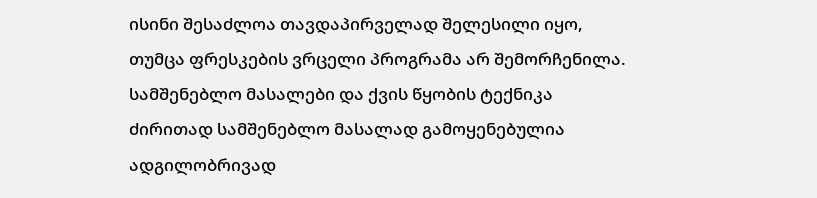ისინი შესაძლოა თავდაპირველად შელესილი იყო, თუმცა ფრესკების ვრცელი პროგრამა არ შემორჩენილა.
სამშენებლო მასალები და ქვის წყობის ტექნიკა
ძირითად სამშენებლო მასალად გამოყენებულია ადგილობრივად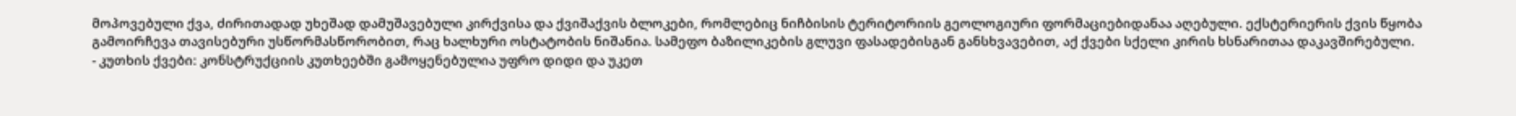მოპოვებული ქვა, ძირითადად უხეშად დამუშავებული კირქვისა და ქვიშაქვის ბლოკები, რომლებიც ნიჩბისის ტერიტორიის გეოლოგიური ფორმაციებიდანაა აღებული. ექსტერიერის ქვის წყობა გამოირჩევა თავისებური უსწორმასწორობით, რაც ხალხური ოსტატობის ნიშანია. სამეფო ბაზილიკების გლუვი ფასადებისგან განსხვავებით, აქ ქვები სქელი კირის ხსნარითაა დაკავშირებული.
- კუთხის ქვები: კონსტრუქციის კუთხეებში გამოყენებულია უფრო დიდი და უკეთ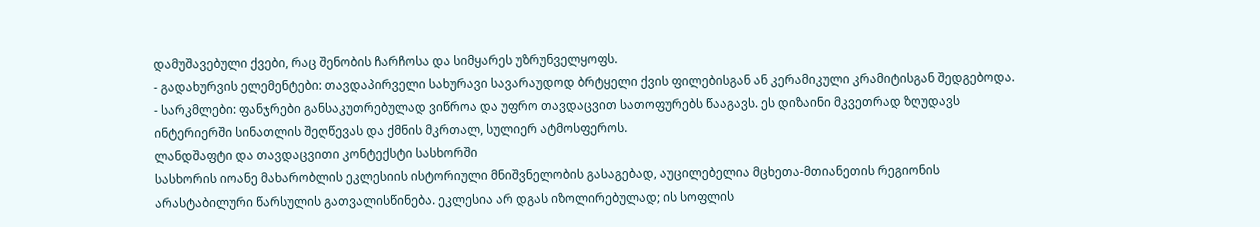დამუშავებული ქვები, რაც შენობის ჩარჩოსა და სიმყარეს უზრუნველყოფს.
- გადახურვის ელემენტები: თავდაპირველი სახურავი სავარაუდოდ ბრტყელი ქვის ფილებისგან ან კერამიკული კრამიტისგან შედგებოდა.
- სარკმლები: ფანჯრები განსაკუთრებულად ვიწროა და უფრო თავდაცვით სათოფურებს წააგავს. ეს დიზაინი მკვეთრად ზღუდავს ინტერიერში სინათლის შეღწევას და ქმნის მკრთალ, სულიერ ატმოსფეროს.
ლანდშაფტი და თავდაცვითი კონტექსტი სასხორში
სასხორის იოანე მახარობლის ეკლესიის ისტორიული მნიშვნელობის გასაგებად, აუცილებელია მცხეთა-მთიანეთის რეგიონის არასტაბილური წარსულის გათვალისწინება. ეკლესია არ დგას იზოლირებულად; ის სოფლის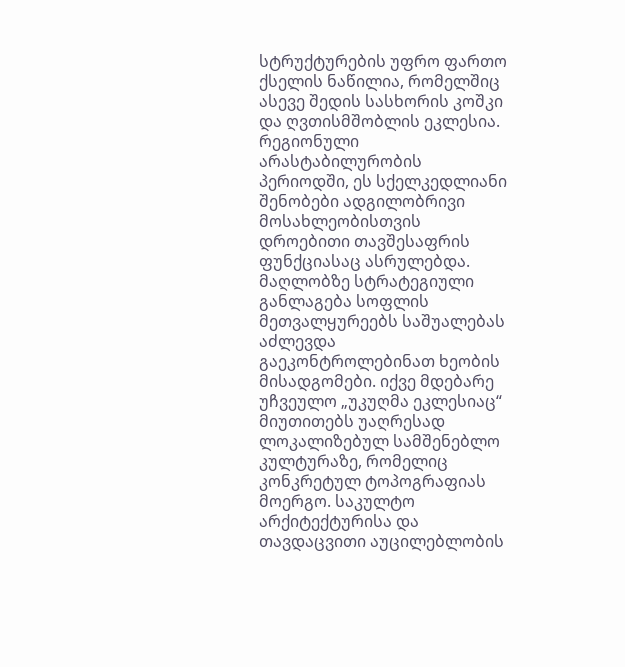სტრუქტურების უფრო ფართო ქსელის ნაწილია, რომელშიც ასევე შედის სასხორის კოშკი და ღვთისმშობლის ეკლესია. რეგიონული არასტაბილურობის პერიოდში, ეს სქელკედლიანი შენობები ადგილობრივი მოსახლეობისთვის დროებითი თავშესაფრის ფუნქციასაც ასრულებდა.
მაღლობზე სტრატეგიული განლაგება სოფლის მეთვალყურეებს საშუალებას აძლევდა გაეკონტროლებინათ ხეობის მისადგომები. იქვე მდებარე უჩვეულო „უკუღმა ეკლესიაც“ მიუთითებს უაღრესად ლოკალიზებულ სამშენებლო კულტურაზე, რომელიც კონკრეტულ ტოპოგრაფიას მოერგო. საკულტო არქიტექტურისა და თავდაცვითი აუცილებლობის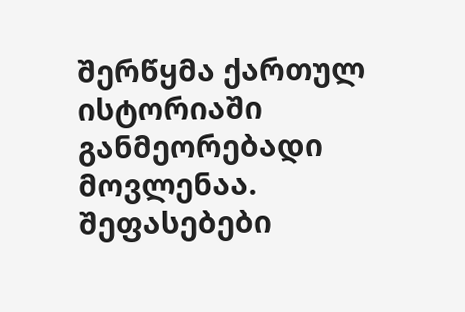შერწყმა ქართულ ისტორიაში განმეორებადი მოვლენაა.
შეფასებები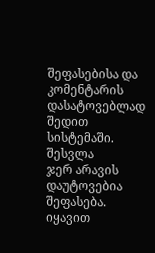შეფასებისა და კომენტარის დასატოვებლად შედით სისტემაში. შესვლა
ჯერ არავის დაუტოვებია შეფასება. იყავით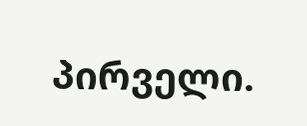პირველი.